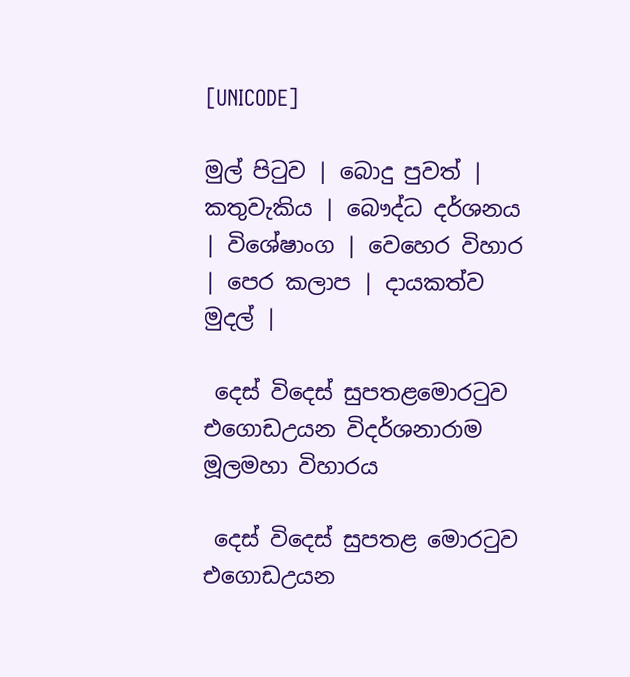[UNICODE]

මුල් පිටුව | බොදු පුවත් | කතුවැකිය | බෞද්ධ දර්ශනය | විශේෂාංග | වෙහෙර විහාර | පෙර කලාප | දායකත්ව මුදල් |

 දෙස් විදෙස් සුපතළමොරටුව එගොඩඋයන විදර්ශනාරාම මූලමහා විහාරය

 දෙස් විදෙස් සුපතළ මොරටුව එගොඩඋයන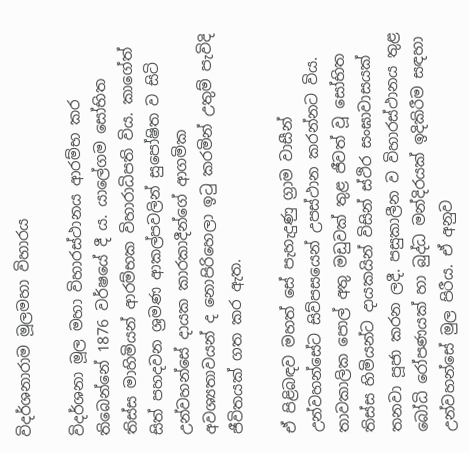විදර්ශනාරාම මූලමහා විහාරය

විදර්ශනා මූල මහා විහාරස්ථානය ආරම්භ කර තිබෙන්නේ 1876 වර්ෂයේ දී ය. යාලේගම සෝභිත තිස්ස මාහිමියන් ආරම්භක විහාරාධිපති විය. කාගේත් සිත් පහදවන ශ්‍රමණ ආකල්පවලින් සුපෝෂිත ව සිටි උන්වහන්සේ දායක කාරකාදීන්ගේ ආගමික අවශ්‍යතාවයන් ද නොපිරිහෙලා ඉටු කරමින් උතුම් පැවිදි ජීවිතයක් ගත කර ඇත.

ඒ පිළිබඳව මහත් සේ පැහැදුණු ග්‍රාම වාසීන් උන්වහන්සේට සිව්පසයෙන් උපස්ථාන කරන්නට විය. තාවකාලික පොල් අතු මඩුවක් තුළ ජීවත් වූ සෝභිත තිස්ස හිමියන්ට දායකයින් විසින් ස්ථිර සංඝාවාසයක් තනවා පූජා කරන ලදී. පසුකාලීන ව විහාරස්ථානය තුළ බෝධි රෝපණයක් හා බුද්ධ මන්දිරයක් ඉදිකිරීම සඳහා උන්වහන්සේ මුල පිරීය. ඒ අනුව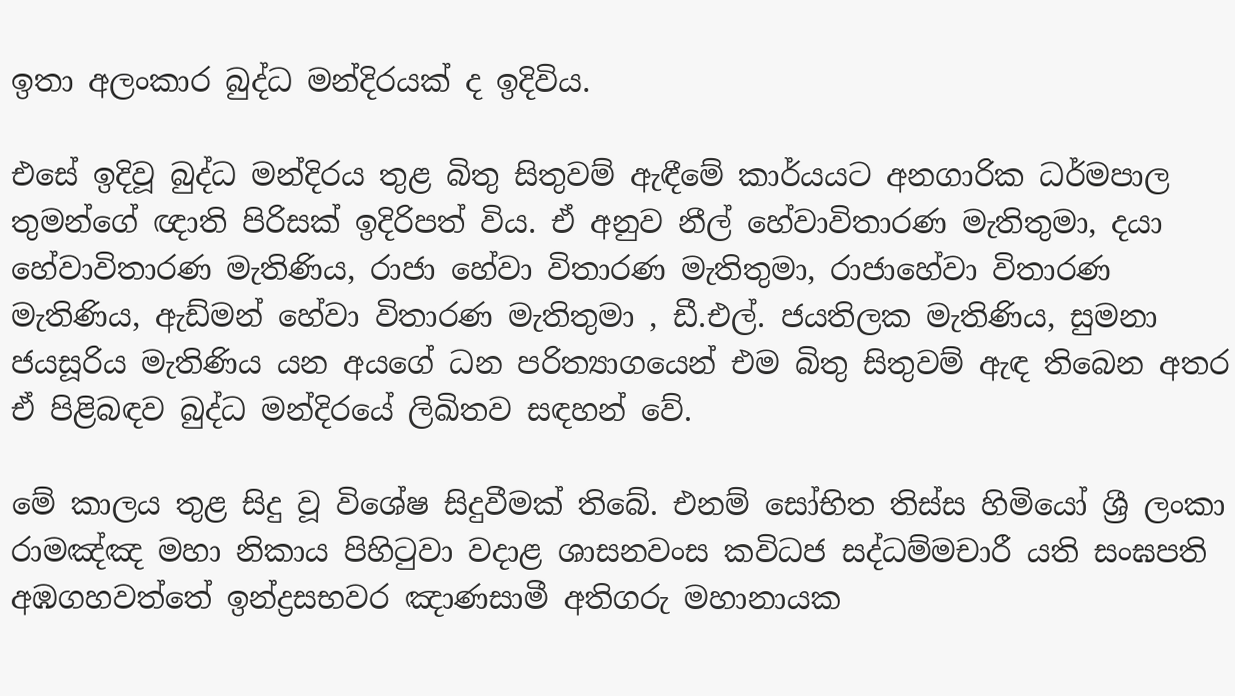ඉතා අලංකාර බුද්ධ මන්දිරයක් ද ඉදිවිය.

එසේ ඉදිවූ බුද්ධ මන්දිරය තුළ බිතු සිතුවම් ඇඳීමේ කාර්යයට අනගාරික ධර්මපාල තුමන්ගේ ඥාති පිරිසක් ඉදිරිපත් විය. ඒ අනුව නීල් හේවාවිතාරණ මැතිතුමා, දයා හේවාවිතාරණ මැතිණිය, රාජා හේවා විතාරණ මැතිතුමා, රාජාහේවා විතාරණ මැතිණිය, ඇඩ්මන් හේවා විතාරණ මැතිතුමා , ඩී.එල්. ජයතිලක මැතිණිය, සුමනා ජයසූරිය මැතිණිය යන අයගේ ධන පරිත්‍යාගයෙන් එම බිතු සිතුවම් ඇඳ තිබෙන අතර ඒ පිළිබඳව බුද්ධ මන්දිරයේ ලිඛිතව සඳහන් වේ.

මේ කාලය තුළ සිදු වූ විශේෂ සිදුවීමක් තිබේ. එනම් සෝභිත තිස්ස හිමියෝ ශ්‍රී ලංකා රාමඤ්ඤ මහා නිකාය පිහිටුවා වදාළ ශාසනවංස කවිධජ සද්ධම්මචාරී යති සංඝපති අඹගහවත්තේ ඉන්ද්‍රසභවර ඤාණසාමී අතිගරු මහානායක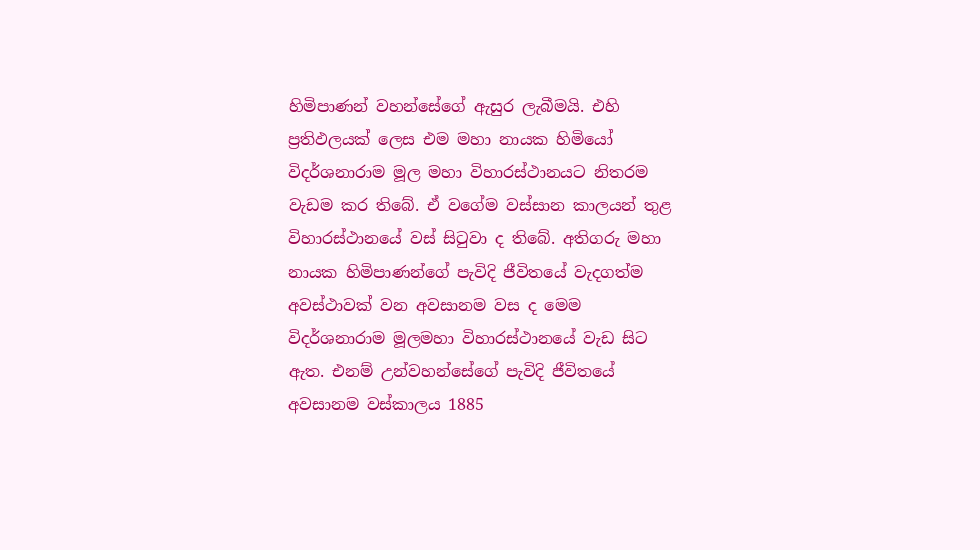හිමිපාණන් වහන්සේගේ ඇසුර ලැබීමයි. එහි ප්‍රතිඵලයක් ලෙස එම මහා නායක හිමියෝ විදර්ශනාරාම මූල මහා විහාරස්ථානයට නිතරම වැඩම කර තිබේ. ඒ වගේම වස්සාන කාලයන් තුළ විහාරස්ථානයේ වස් සිටුවා ද තිබේ. අතිගරු මහා නායක හිමිපාණන්ගේ පැවිදි ජීවිතයේ වැදගත්ම අවස්ථාවක් වන අවසානම වස ද මෙම විදර්ශනාරාම මූලමහා විහාරස්ථානයේ වැඩ සිට ඇත. එනම් උන්වහන්සේගේ පැවිදි ජීවිතයේ අවසානම වස්කාලය 1885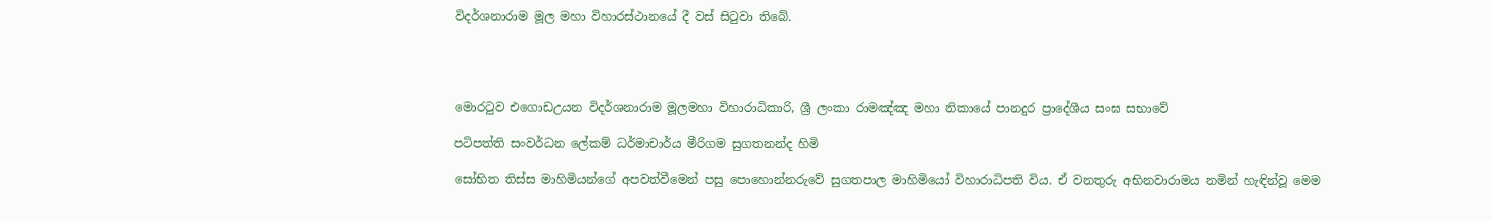විදර්ශනාරාම මූල මහා විහාරස්ථානයේ දී වස් සිටුවා තිබේ.




මොරටුව එගොඩඋයන විදර්ශනාරාම මූලමහා විහාරාධිකාරි, ශ්‍රී ලංකා රාමඤ්ඤ මහා නිකායේ පානදුර ප්‍රාදේශීය සංඝ සභාවේ

පටිපත්ති සංවර්ධන ලේකම් ධර්මාචාර්ය මීරිගම සුගතනන්ද හිමි

සෝභිත තිස්ස මාහිමියන්ගේ අපවත්වීමෙන් පසු පොහොන්නරුවේ සුගතපාල මාහිමියෝ විහාරාධිපති විය. ඒ වනතුරු අභිනවාරාමය නමින් හැඳින්වූ මෙම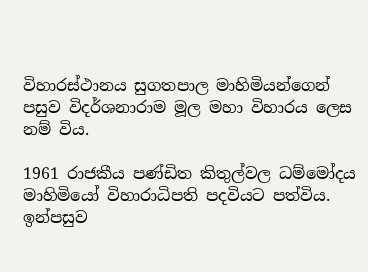විහාරස්ථානය සුගතපාල මාහිමියන්ගෙන් පසුව විදර්ශනාරාම මූල මහා විහාරය ලෙස නම් විය.

1961 රාජකීය පණ්ඩිත කිතුල්වල ධම්මෝදය මාහිමියෝ විහාරාධිපති පදවියට පත්විය. ඉන්පසුව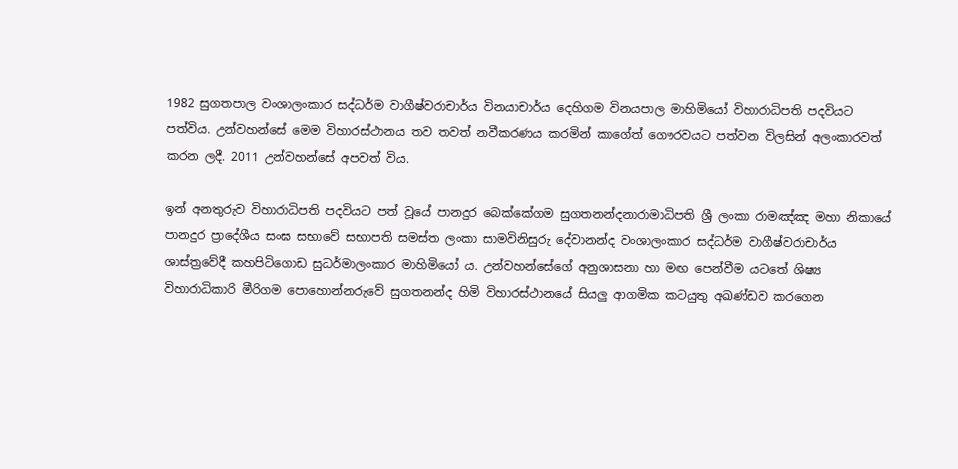1982 සුගතපාල වංශාලංකාර සද්ධර්ම වාගීෂ්වරාචාර්ය විනයාචාර්ය දෙහිගම විනයපාල මාහිමියෝ විහාරාධිපති පදවියට පත්විය. උන්වහන්සේ මෙම විහාරස්ථානය තව තවත් නවීකරණය කරමින් කාගේත් ගෞරවයට පත්වන විලසින් අලංකාරවත් කරන ලදී. 2011 උන්වහන්සේ අපවත් විය.

ඉන් අනතුරුව විහාරාධිපති පදවියට පත් වූයේ පානදුර බෙක්කේගම සුගතනන්දනාරාමාධිපති ශ්‍රී ලංකා රාමඤ්ඤ මහා නිකායේ පානදුර ප්‍රාදේශීය සංඝ සභාවේ සභාපති සමස්ත ලංකා සාමවිනිසුරු දේවානන්ද වංශාලංකාර සද්ධර්ම වාගීෂ්වරාචාර්ය ශාස්ත්‍රවේදී කහපිටිගොඩ සුධර්මාලංකාර මාහිමියෝ ය. උන්වහන්සේගේ අනුශාසනා හා මඟ පෙන්වීම යටතේ ශිෂ්‍ය විහාරාධිකාරි මීරිගම පොහොන්නරුවේ සුගතනන්ද හිමි විහාරස්ථානයේ සියලු ආගමික කටයුතු අඛණ්ඩව කරගෙන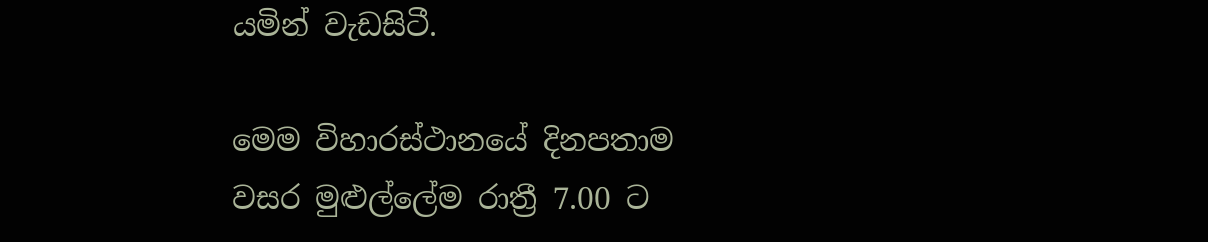යමින් වැඩසිටී.

මෙම විහාරස්ථානයේ දිනපතාම වසර මුළුල්ලේම රාත්‍රී 7.00 ට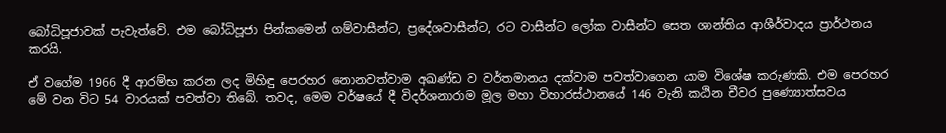බෝධිපූජාවක් පැවැත්වේ. එම බෝධිපූජා පින්කමෙන් ගම්වාසීන්ට, ප්‍රදේශවාසීන්ට, රට වාසීන්ට ලෝක වාසීන්ට සෙත ශාන්තිය ආශීර්වාදය ප්‍රාර්ථනය කරයි.

ඒ වගේම 1966 දී ආරම්භ කරන ලද මිහිඳු පෙරහර නොනවත්වාම අඛණ්ඩ ව වර්තමානය දක්වාම පවත්වාගෙන යාම විශේෂ කරුණකි. එම පෙරහර මේ වන විට 54 වාරයක් පවත්වා තිබේ. තවද, මෙම වර්ෂයේ දී විදර්ශනාරාම මූල මහා විහාරස්ථානයේ 146 වැනි කඨින චීවර පුණ්‍යොත්සවය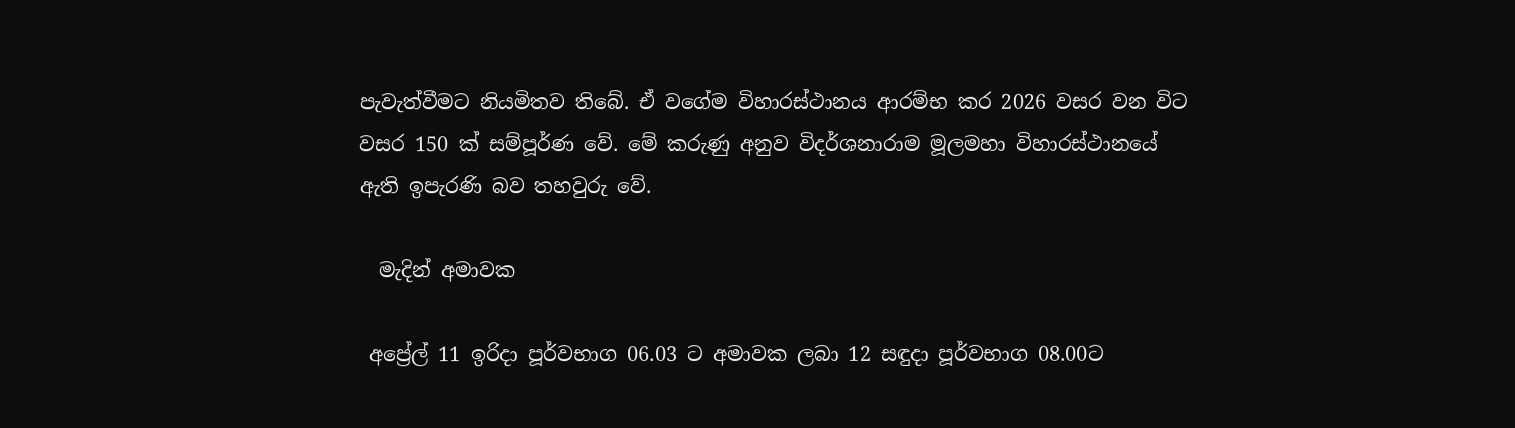පැවැත්වීමට නියමිතව තිබේ. ඒ වගේම විහාරස්ථානය ආරම්භ කර 2026 වසර වන විට වසර 150 ක් සම්පූර්ණ වේ. මේ කරුණු අනුව විදර්ශනාරාම මූලමහා විහාරස්ථානයේ ඇති ඉපැරණි බව තහවුරු වේ.

  මැදින් අමාවක

 අප්‍රේල් 11 ඉරිදා පූර්වභාග 06.03 ට අමාවක ලබා 12 සඳුදා පූර්වභාග 08.00ට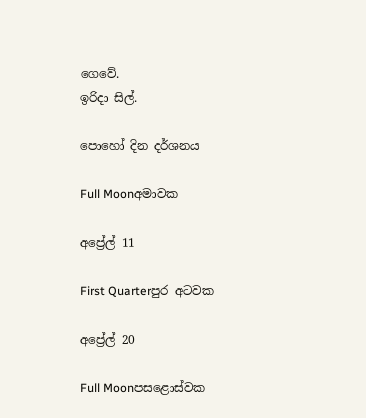ගෙවේ.
ඉරිදා සිල්.

පොහෝ දින දර්ශනය

Full Moonඅමාවක

අප්‍රේල් 11

First Quarterපුර අටවක

අප්‍රේල් 20

Full Moonපසළොස්වක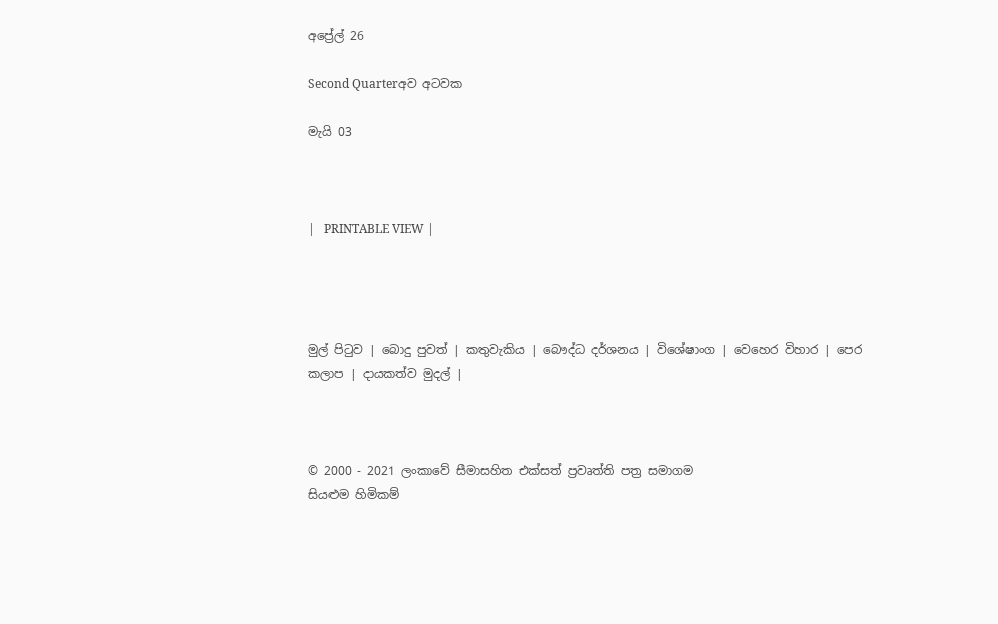අප්‍රේල් 26

Second Quarterඅව අටවක

මැයි 03



|   PRINTABLE VIEW |




මුල් පිටුව | බොදු පුවත් | කතුවැකිය | බෞද්ධ දර්ශනය | විශේෂාංග | වෙහෙර විහාර | පෙර කලාප | දායකත්ව මුදල් |



© 2000 - 2021 ලංකාවේ සීමාසහිත එක්සත් ප්‍රවෘත්ති පත්‍ර සමාගම
සියළුම හිමිකම්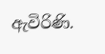ඇවිරිණි.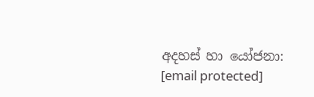අදහස් හා යෝජනා: [email protected]